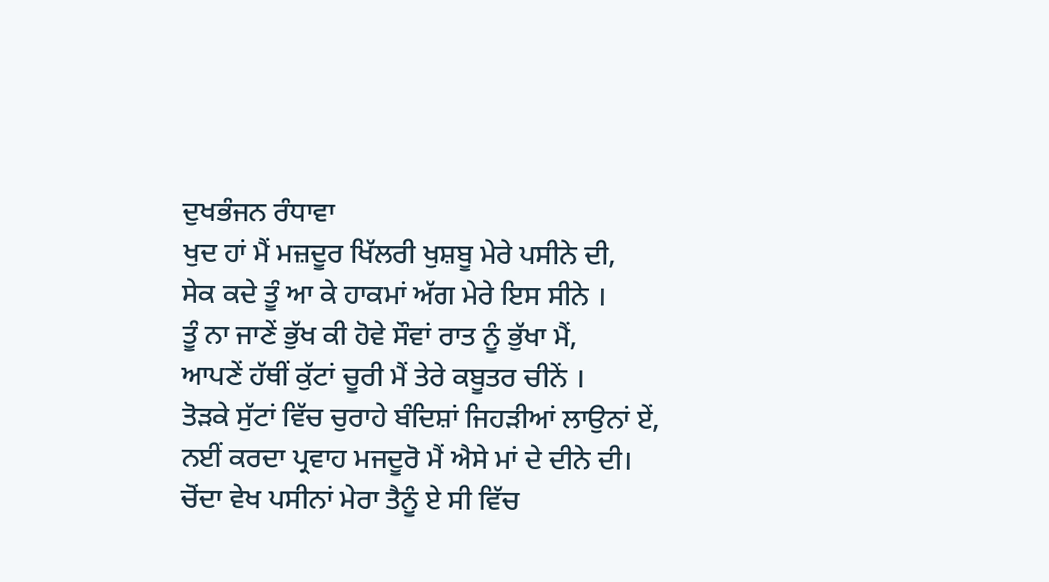ਦੁਖਭੰਜਨ ਰੰਧਾਵਾ
ਖੁਦ ਹਾਂ ਮੈਂ ਮਜ਼ਦੂਰ ਖਿੱਲਰੀ ਖੁਸ਼ਬੂ ਮੇਰੇ ਪਸੀਨੇ ਦੀ,
ਸੇਕ ਕਦੇ ਤੂੰ ਆ ਕੇ ਹਾਕਮਾਂ ਅੱਗ ਮੇਰੇ ਇਸ ਸੀਨੇ ।
ਤੂੰ ਨਾ ਜਾਣੇਂ ਭੁੱਖ ਕੀ ਹੋਵੇ ਸੌਵਾਂ ਰਾਤ ਨੂੰ ਭੁੱਖਾ ਮੈਂ,
ਆਪਣੇਂ ਹੱਥੀਂ ਕੁੱਟਾਂ ਚੂਰੀ ਮੈਂ ਤੇਰੇ ਕਬੂਤਰ ਚੀਨੇਂ ।
ਤੋੜਕੇ ਸੁੱਟਾਂ ਵਿੱਚ ਚੁਰਾਹੇ ਬੰਦਿਸ਼ਾਂ ਜਿਹੜੀਆਂ ਲਾਉਨਾਂ ਏਂ,
ਨਈਂ ਕਰਦਾ ਪ੍ਰਵਾਹ ਮਜਦੂਰੋ ਮੈਂ ਐਸੇ ਮਾਂ ਦੇ ਦੀਨੇ ਦੀ।
ਚੋਂਦਾ ਵੇਖ ਪਸੀਨਾਂ ਮੇਰਾ ਤੈਨੂੰ ਏ ਸੀ ਵਿੱਚ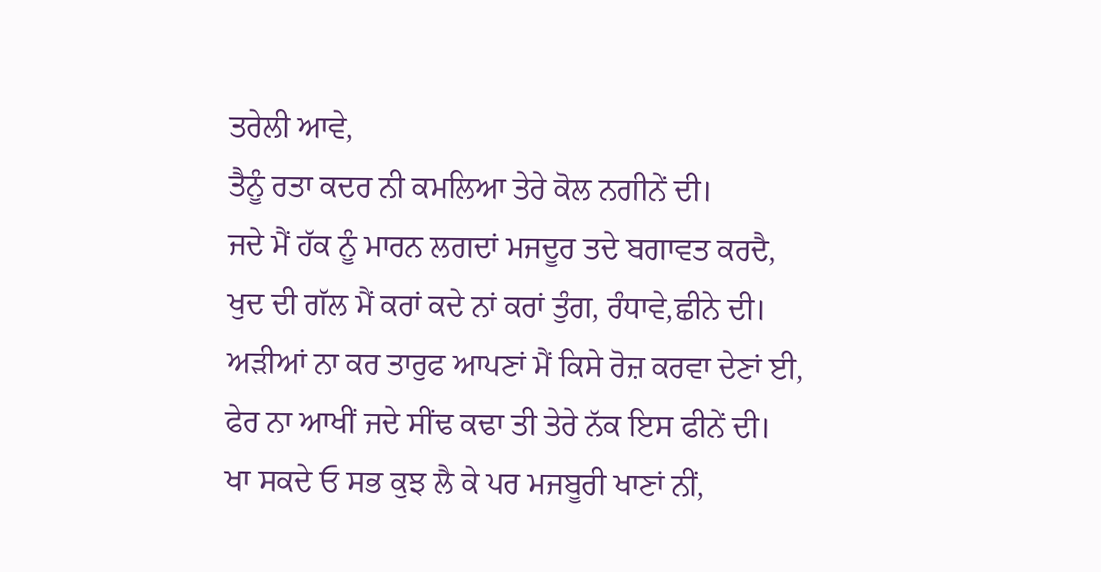ਤਰੇਲੀ ਆਵੇ,
ਤੈਨੂੰ ਰਤਾ ਕਦਰ ਨੀ ਕਮਲਿਆ ਤੇਰੇ ਕੋਲ ਨਗੀਨੇਂ ਦੀ।
ਜਦੇ ਮੈਂ ਹੱਕ ਨੂੰ ਮਾਰਨ ਲਗਦਾਂ ਮਜਦੂਰ ਤਦੇ ਬਗਾਵਤ ਕਰਦੈ,
ਖੁਦ ਦੀ ਗੱਲ ਮੈਂ ਕਰਾਂ ਕਦੇ ਨਾਂ ਕਰਾਂ ਤੁੰਗ, ਰੰਧਾਵੇ,ਛੀਨੇ ਦੀ।
ਅੜੀਆਂ ਨਾ ਕਰ ਤਾਰੁਫ ਆਪਣਾਂ ਮੈਂ ਕਿਸੇ ਰੋਜ਼ ਕਰਵਾ ਦੇਣਾਂ ਈ,
ਫੇਰ ਨਾ ਆਖੀਂ ਜਦੇ ਸੀਂਢ ਕਢਾ ਤੀ ਤੇਰੇ ਨੱਕ ਇਸ ਫੀਨੇਂ ਦੀ।
ਖਾ ਸਕਦੇ ਓ ਸਭ ਕੁਝ ਲੈ ਕੇ ਪਰ ਮਜਬੂਰੀ ਖਾਣਾਂ ਨੀਂ,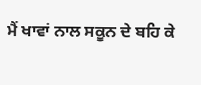ਮੈਂ ਖਾਵਾਂ ਨਾਲ ਸਕੂਨ ਦੇ ਬਹਿ ਕੇ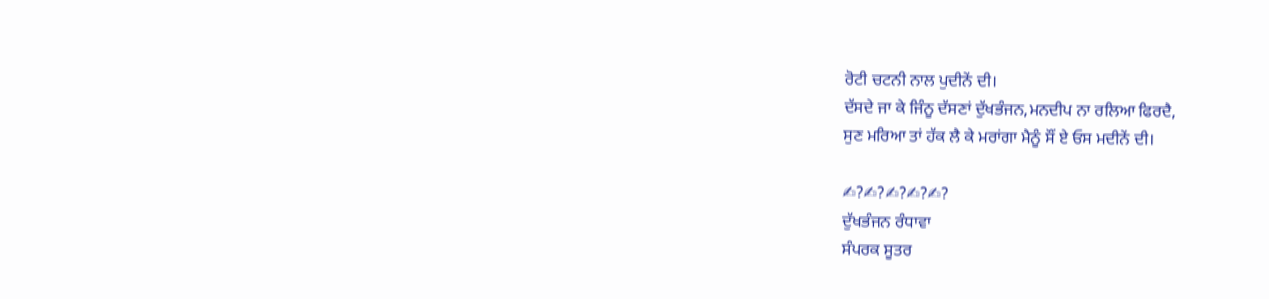ਰੋਟੀ ਚਟਨੀ ਨਾਲ ਪੁਦੀਨੇਂ ਦੀ।
ਦੱਸਦੇ ਜਾ ਕੇ ਜਿੰਨੂ ਦੱਸਣਾਂ ਦੁੱਖਭੰਜਨ,ਮਨਦੀਪ ਨਾ ਰਲਿਆ ਫਿਰਦੈ,
ਸੁਣ ਮਰਿਆ ਤਾਂ ਹੱਕ ਲੈ ਕੇ ਮਰਾਂਗਾ ਮੈਨੂੰ ਸੌਂ ਏ ਓਸ ਮਦੀਨੇਂ ਦੀ।

✍?✍?✍?✍?✍?
ਦੁੱਖਭੰਜਨ ਰੰਧਾਵਾ
ਸੰਪਰਕ ਸੂਤਰ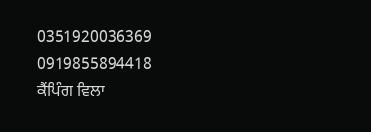0351920036369
0919855894418
ਕੈਂਪਿੰਗ ਵਿਲਾ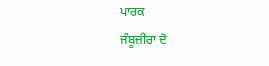ਪਾਰਕ
ਜੰਬੂਜ਼ੀਰਾ ਦੋ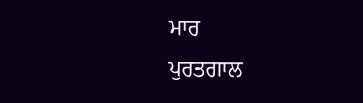ਮਾਰ
ਪੁਰਤਗਾਲ